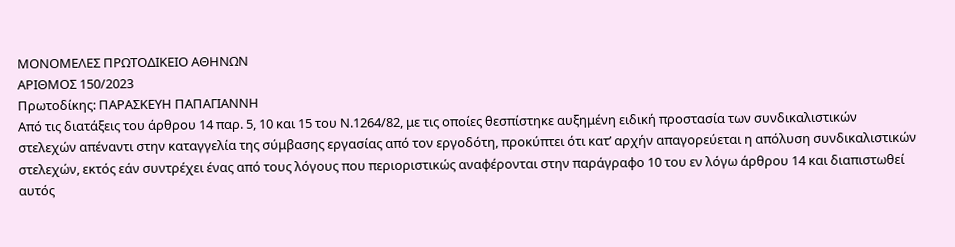ΜΟΝΟΜΕΛΕΣ ΠΡΩΤΟΔΙΚΕΙΟ ΑΘΗΝΩΝ
ΑΡΙΘΜΟΣ 150/2023
Πρωτοδίκης: ΠΑΡΑΣΚΕΥΗ ΠΑΠΑΓΙΑΝΝΗ
Από τις διατάξεις του άρθρου 14 παρ. 5, 10 και 15 του Ν.1264/82, με τις οποίες θεσπίστηκε αυξημένη ειδική προστασία των συνδικαλιστικών στελεχών απέναντι στην καταγγελία της σύμβασης εργασίας από τον εργοδότη, προκύπτει ότι κατ’ αρχήν απαγορεύεται η απόλυση συνδικαλιστικών στελεχών, εκτός εάν συντρέχει ένας από τους λόγους που περιοριστικώς αναφέρονται στην παράγραφο 10 του εν λόγω άρθρου 14 και διαπιστωθεί αυτός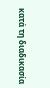κατά τη διαδικασία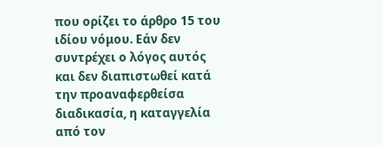που ορίζει το άρθρο 15 του ιδίου νόμου. Εάν δεν συντρέχει ο λόγος αυτός και δεν διαπιστωθεί κατά την προαναφερθείσα διαδικασία, η καταγγελία από τον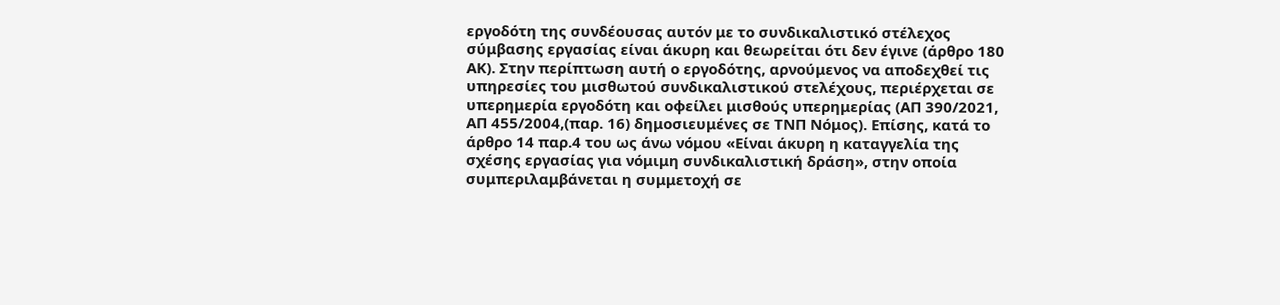εργοδότη της συνδέουσας αυτόν με το συνδικαλιστικό στέλεχος σύμβασης εργασίας είναι άκυρη και θεωρείται ότι δεν έγινε (άρθρο 180 ΑΚ). Στην περίπτωση αυτή ο εργοδότης, αρνούμενος να αποδεχθεί τις υπηρεσίες του μισθωτού συνδικαλιστικού στελέχους, περιέρχεται σε υπερημερία εργοδότη και οφείλει μισθούς υπερημερίας (ΑΠ 390/2021, ΑΠ 455/2004,(παρ. 16) δημοσιευμένες σε ΤΝΠ Νόμος). Επίσης, κατά το άρθρο 14 παρ.4 του ως άνω νόμου «Είναι άκυρη η καταγγελία της σχέσης εργασίας για νόμιμη συνδικαλιστική δράση», στην οποία συμπεριλαμβάνεται η συμμετοχή σε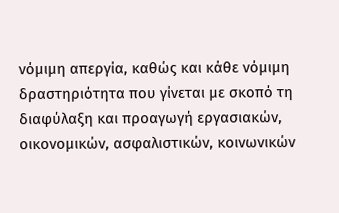νόμιμη απεργία, καθώς και κάθε νόμιμη δραστηριότητα που γίνεται με σκοπό τη διαφύλαξη και προαγωγή εργασιακών, οικονομικών, ασφαλιστικών, κοινωνικών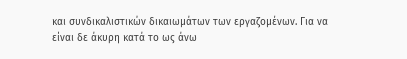και συνδικαλιστικών δικαιωμάτων των εργαζομένων. Για να είναι δε άκυρη κατά το ως άνω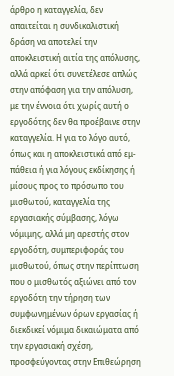άρθρο η καταγγελία, δεν απαιτείται η συνδικαλιστική δράση να αποτελεί την αποκλειστική αιτία της απόλυσης, αλλά αρκεί ότι συνετέλεσε απλώς στην απόφαση για την απόλυση, με την έννοια ότι χωρίς αυτή ο εργοδότης δεν θα προέβαινε στην καταγγελία. Η για το λόγο αυτό, όπως και η αποκλειστικά από εμ-πάθεια ή για λόγους εκδίκησης ή μίσους προς το πρόσωπο του μισθωτού, καταγγελία της εργασιακής σύμβασης, λόγω νόμιμης, αλλά μη αρεστής στον εργοδότη, συμπεριφοράς του μισθωτού, όπως στην περίπτωση που ο μισθωτός αξιώνει από τον εργοδότη την τήρηση των συμφωνημένων όρων εργασίας ή διεκδικεί νόμιμα δικαιώματα από την εργασιακή σχέση, προσφεύγοντας στην Επιθεώρηση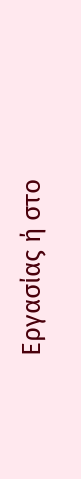Εργασίας ή στο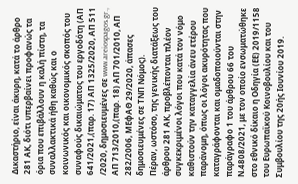Δικαστήριο, είναι άκυρη, κατά το άρθρο 281 ΑΚ, διότι υπερβαίνει προφανώς τα όρια που επιβάλλουν η καλή πίστη, τα συναλλακτικά ήθη καθώς και ο κοινωνικός και οικονομικός σκοπός του συναφούς δικαιώματος του εργοδότη (ΑΠ 641/2021,(παρ. 17) ΑΠ 1325/2020, ΑΠ 511 /2020, δημοσιευμένες σε www.areiospagos.gr., ΑΠ 713/2010,(παρ. 18) ΑΠ 701/2010, ΑΠ 282/2006, ΜΕφΑΘ 29/2020, άπασες δημοσιευμένες σε ΤΝΠ Νόμος).
Πέραν, ωστόσο, της γενικής διατάξεως του άρθρου 281 ΑΚ, προβλέπονται πλέον συγκεκριμένοι λόγοι που κατά τον νόμο καθιστούν την καταγγελία άνευ ετέρου παράνομη, όπως οι λόγοι ακυρότητας που καταγράφονται και ομαδοποιούνται στην παράγραφο 1 του άρθρου 66 του Ν.4808/2021, με τον οποίο ενσωματώθηκε στο εθνικό δίκαιο η Οδηγία (ΕΕ) 2019/1158 του Ευρωπαϊκού Κοινοβουλίου και του Συμβουλίου της 20ής Ιουνίου 2019.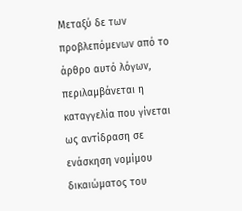Μεταξύ δε των προβλεπόμενων από το άρθρο αυτό λόγων, περιλαμβάνεται η καταγγελία που γίνεται ως αντίδραση σε ενάσκηση νομίμου δικαιώματος του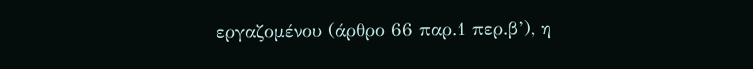εργαζομένου (άρθρο 66 παρ.1 περ.β’), η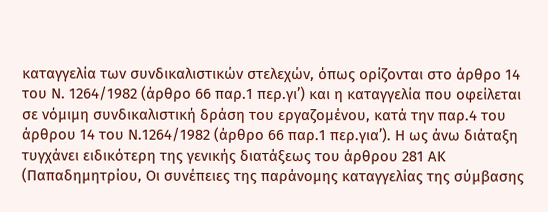καταγγελία των συνδικαλιστικών στελεχών, όπως ορίζονται στο άρθρο 14 του Ν. 1264/1982 (άρθρο 66 παρ.1 περ.γι’) και η καταγγελία που οφείλεται σε νόμιμη συνδικαλιστική δράση του εργαζομένου, κατά την παρ.4 του άρθρου 14 του Ν.1264/1982 (άρθρο 66 παρ.1 περ.για’). Η ως άνω διάταξη τυγχάνει ειδικότερη της γενικής διατάξεως του άρθρου 281 ΑΚ (Παπαδημητρίου, Οι συνέπειες της παράνομης καταγγελίας της σύμβασης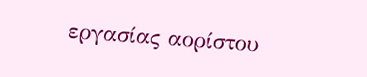εργασίας αορίστου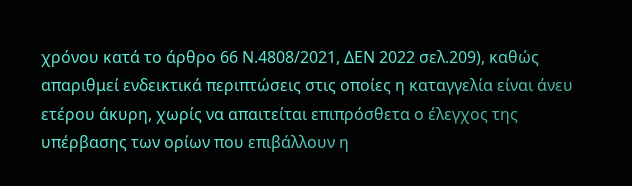χρόνου κατά το άρθρο 66 Ν.4808/2021, ΔΕΝ 2022 σελ.209), καθώς απαριθμεί ενδεικτικά περιπτώσεις στις οποίες η καταγγελία είναι άνευ ετέρου άκυρη, χωρίς να απαιτείται επιπρόσθετα ο έλεγχος της υπέρβασης των ορίων που επιβάλλουν η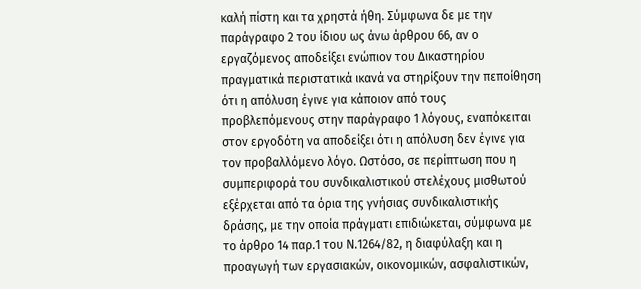καλή πίστη και τα χρηστά ήθη. Σύμφωνα δε με την παράγραφο 2 του ίδιου ως άνω άρθρου 66, αν ο εργαζόμενος αποδείξει ενώπιον του Δικαστηρίου πραγματικά περιστατικά ικανά να στηρίξουν την πεποίθηση ότι η απόλυση έγινε για κάποιον από τους προβλεπόμενους στην παράγραφο 1 λόγους, εναπόκειται στον εργοδότη να αποδείξει ότι η απόλυση δεν έγινε για τον προβαλλόμενο λόγο. Ωστόσο, σε περίπτωση που η συμπεριφορά του συνδικαλιστικού στελέχους μισθωτού εξέρχεται από τα όρια της γνήσιας συνδικαλιστικής δράσης, με την οποία πράγματι επιδιώκεται, σύμφωνα με το άρθρο 14 παρ.1 του Ν.1264/82, η διαφύλαξη και η προαγωγή των εργασιακών, οικονομικών, ασφαλιστικών,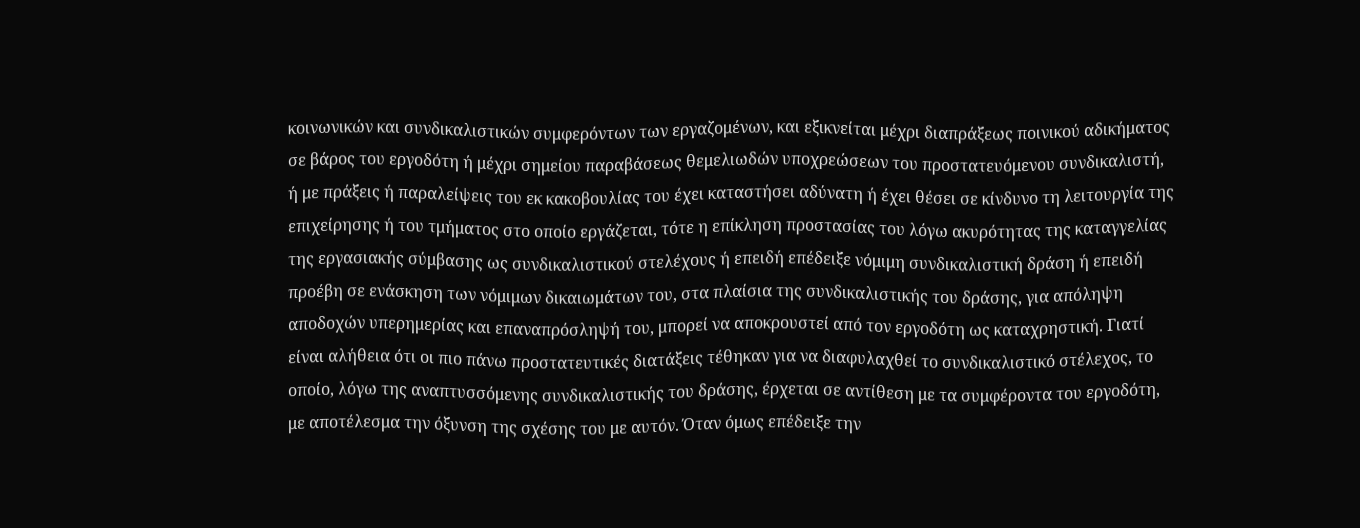κοινωνικών και συνδικαλιστικών συμφερόντων των εργαζομένων, και εξικνείται μέχρι διαπράξεως ποινικού αδικήματος σε βάρος του εργοδότη ή μέχρι σημείου παραβάσεως θεμελιωδών υποχρεώσεων του προστατευόμενου συνδικαλιστή, ή με πράξεις ή παραλείψεις του εκ κακοβουλίας του έχει καταστήσει αδύνατη ή έχει θέσει σε κίνδυνο τη λειτουργία της επιχείρησης ή του τμήματος στο οποίο εργάζεται, τότε η επίκληση προστασίας του λόγω ακυρότητας της καταγγελίας της εργασιακής σύμβασης ως συνδικαλιστικού στελέχους ή επειδή επέδειξε νόμιμη συνδικαλιστική δράση ή επειδή προέβη σε ενάσκηση των νόμιμων δικαιωμάτων του, στα πλαίσια της συνδικαλιστικής του δράσης, για απόληψη αποδοχών υπερημερίας και επαναπρόσληψή του, μπορεί να αποκρουστεί από τον εργοδότη ως καταχρηστική. Γιατί είναι αλήθεια ότι οι πιο πάνω προστατευτικές διατάξεις τέθηκαν για να διαφυλαχθεί το συνδικαλιστικό στέλεχος, το οποίο, λόγω της αναπτυσσόμενης συνδικαλιστικής του δράσης, έρχεται σε αντίθεση με τα συμφέροντα του εργοδότη, με αποτέλεσμα την όξυνση της σχέσης του με αυτόν. Όταν όμως επέδειξε την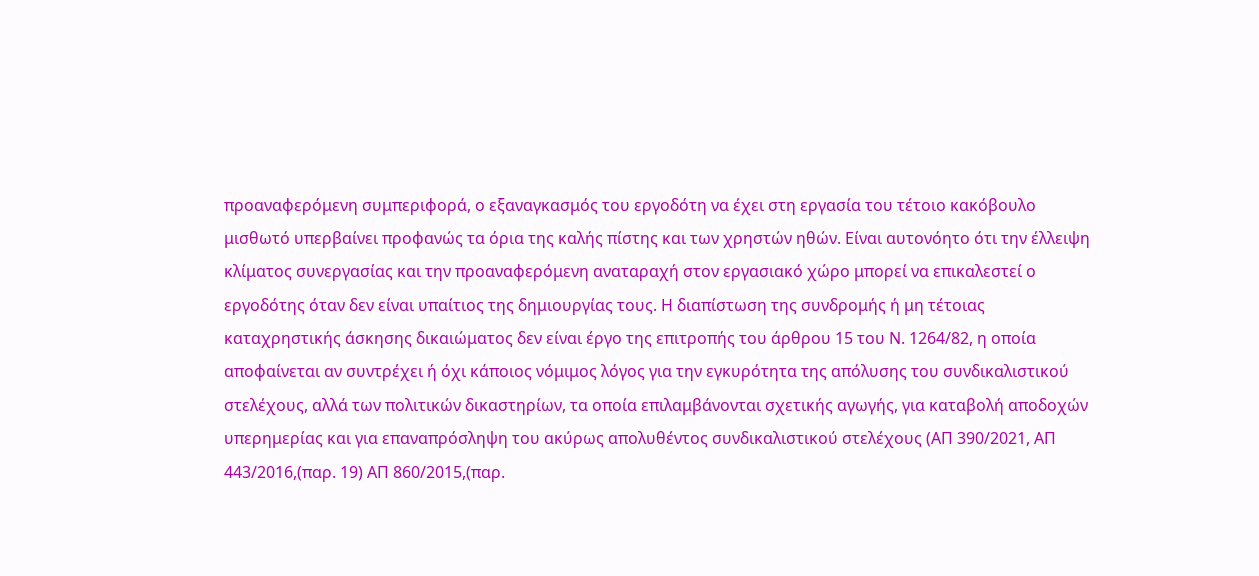προαναφερόμενη συμπεριφορά, ο εξαναγκασμός του εργοδότη να έχει στη εργασία του τέτοιο κακόβουλο μισθωτό υπερβαίνει προφανώς τα όρια της καλής πίστης και των χρηστών ηθών. Είναι αυτονόητο ότι την έλλειψη κλίματος συνεργασίας και την προαναφερόμενη αναταραχή στον εργασιακό χώρο μπορεί να επικαλεστεί ο εργοδότης όταν δεν είναι υπαίτιος της δημιουργίας τους. Η διαπίστωση της συνδρομής ή μη τέτοιας καταχρηστικής άσκησης δικαιώματος δεν είναι έργο της επιτροπής του άρθρου 15 του Ν. 1264/82, η οποία αποφαίνεται αν συντρέχει ή όχι κάποιος νόμιμος λόγος για την εγκυρότητα της απόλυσης του συνδικαλιστικού στελέχους, αλλά των πολιτικών δικαστηρίων, τα οποία επιλαμβάνονται σχετικής αγωγής, για καταβολή αποδοχών υπερημερίας και για επαναπρόσληψη του ακύρως απολυθέντος συνδικαλιστικού στελέχους (ΑΠ 390/2021, ΑΠ 443/2016,(παρ. 19) ΑΠ 860/2015,(παρ.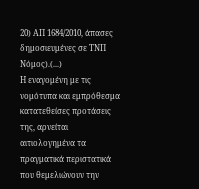20) ΑΠ 1684/2010, άπασες δημοσιευμένες σε ΤΝΠ Νόμος).(...)
Η εναγομένη με τις νομότυπα και εμπρόθεσμα κατατεθείσες προτάσεις της, αρνείται αιτιολογημένα τα πραγματικά περιστατικά που θεμελιώνουν την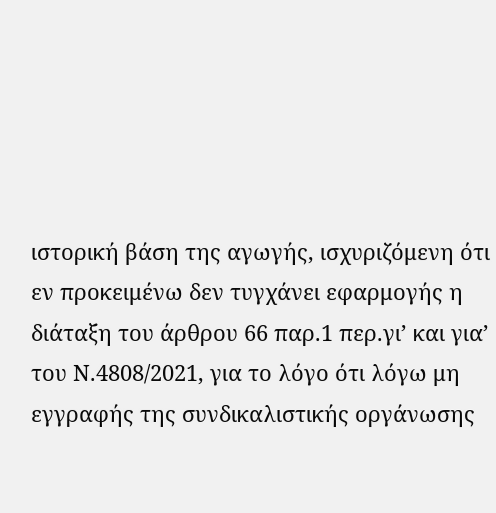ιστορική βάση της αγωγής, ισχυριζόμενη ότι εν προκειμένω δεν τυγχάνει εφαρμογής η διάταξη του άρθρου 66 παρ.1 περ.γι’ και για’ του Ν.4808/2021, για το λόγο ότι λόγω μη εγγραφής της συνδικαλιστικής οργάνωσης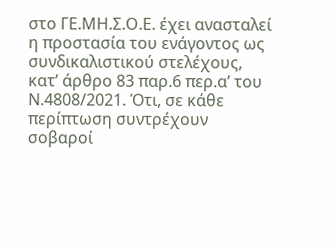στο ΓΕ.ΜΗ.Σ.Ο.Ε. έχει ανασταλεί η προστασία του ενάγοντος ως συνδικαλιστικού στελέχους, κατ’ άρθρο 83 παρ.6 περ.α’ του Ν.4808/2021. Ότι, σε κάθε περίπτωση συντρέχουν σοβαροί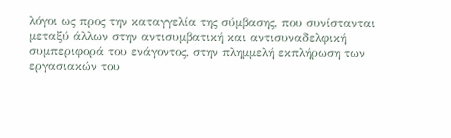λόγοι ως προς την καταγγελία της σύμβασης, που συνίστανται μεταξύ άλλων στην αντισυμβατική και αντισυναδελφική συμπεριφορά του ενάγοντος, στην πλημμελή εκπλήρωση των εργασιακών του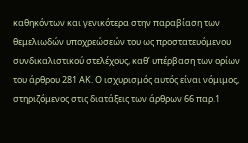καθηκόντων και γενικότερα στην παραβίαση των θεμελιωδών υποχρεώσεών του ως προστατευόμενου συνδικαλιστικού στελέχους, καθ’ υπέρβαση των ορίων του άρθρου 281 ΑΚ. Ο ισχυρισμός αυτός είναι νόμιμος, στηριζόμενος στις διατάξεις των άρθρων 66 παρ.1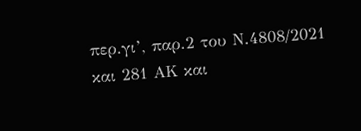περ.γι’, παρ.2 του Ν.4808/2021 και 281 ΑΚ και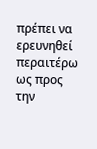πρέπει να ερευνηθεί περαιτέρω ως προς την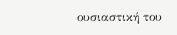ουσιαστική του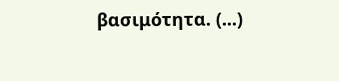βασιμότητα. (...)